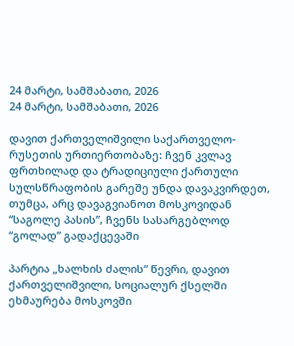24 მარტი, სამშაბათი, 2026
24 მარტი, სამშაბათი, 2026

დავით ქართველიშვილი საქართველო-რუსეთის ურთიერთობაზე: ჩვენ კვლავ ფრთხილად და ტრადიციული ქართული სულსწრაფობის გარეშე უნდა დავაკვირდეთ, თუმცა, არც დავაგვიანოთ მოსკოვიდან “საგოლე პასის”, ჩვენს სასარგებლოდ “გოლად” გადაქცევაში

პარტია „ხალხის ძალის“ წევრი, დავით ქართველიშვილი, სოციალურ ქსელში ეხმაურება მოსკოვში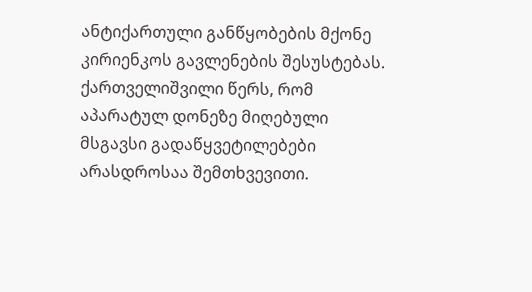ანტიქართული განწყობების მქონე კირიენკოს გავლენების შესუსტებას. ქართველიშვილი წერს, რომ აპარატულ დონეზე მიღებული მსგავსი გადაწყვეტილებები არასდროსაა შემთხვევითი.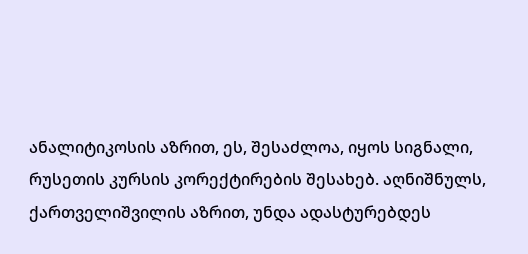ანალიტიკოსის აზრით, ეს, შესაძლოა, იყოს სიგნალი, რუსეთის კურსის კორექტირების შესახებ. აღნიშნულს, ქართველიშვილის აზრით, უნდა ადასტურებდეს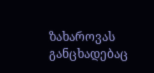ზახაროვას განცხადებაც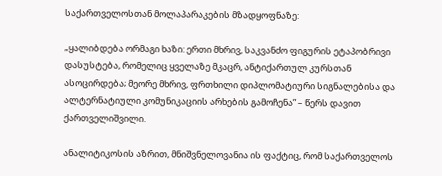საქართველოსთან მოლაპარაკების მზადყოფნაზე:

„ყალიბდება ორმაგი ხაზი: ერთი მხრივ, საკვანძო ფიგურის ეტაპობრივი დასუსტება, რომელიც ყველაზე მკაცრ, ანტიქართულ კურსთან ასოცირდება; მეორე მხრივ, ფრთხილი დიპლომატიური სიგნალებისა და ალტერნატიული კომუნიკაციის არხების გამოჩენა” – წერს დავით ქართველიშვილი.

ანალიტიკოსის აზრით, მნიშვნელოვანია ის ფაქტიც, რომ საქართველოს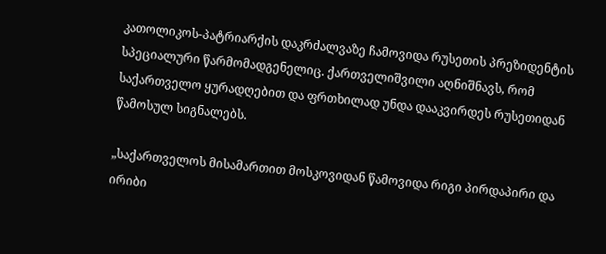კათოლიკოს-პატრიარქის დაკრძალვაზე ჩამოვიდა რუსეთის პრეზიდენტის სპეციალური წარმომადგენელიც. ქართველიშვილი აღნიშნავს, რომ საქართველო ყურადღებით და ფრთხილად უნდა დააკვირდეს რუსეთიდან წამოსულ სიგნალებს.

„საქართველოს მისამართით მოსკოვიდან წამოვიდა რიგი პირდაპირი და ირიბი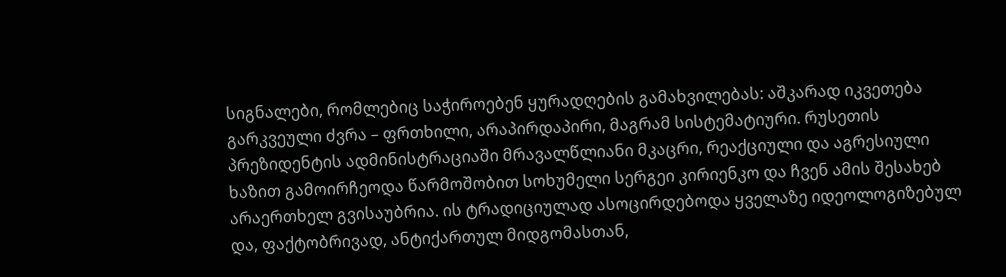სიგნალები, რომლებიც საჭიროებენ ყურადღების გამახვილებას: აშკარად იკვეთება გარკვეული ძვრა – ფრთხილი, არაპირდაპირი, მაგრამ სისტემატიური. რუსეთის პრეზიდენტის ადმინისტრაციაში მრავალწლიანი მკაცრი, რეაქციული და აგრესიული ხაზით გამოირჩეოდა წარმოშობით სოხუმელი სერგეი კირიენკო და ჩვენ ამის შესახებ არაერთხელ გვისაუბრია. ის ტრადიციულად ასოცირდებოდა ყველაზე იდეოლოგიზებულ და, ფაქტობრივად, ანტიქართულ მიდგომასთან,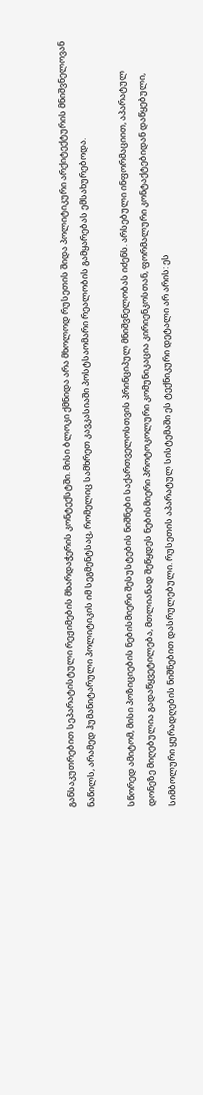განსაკუთრებით სეპარატისტული რეჟიმების მხარდაჭერის კონტექსტში. მისი ბლოკი ქმნიდა არა მხოლოდ რუსეთის შიდა პოლიტიკური არქიტექტურის მნიშვნელოვან ნაწილს, არამედ ჰუმანიტარული პოლიტიკის იმ სეგმენტსაც, რომელიც სამხრეთ კავკასიაში პოსტსაომარი რეალობის გამყარებას ემსახურებოდა.

სწორედ ამიტომ, მისი პოზიციების ნებისმიერი შესუსტების ნიშნები საქართველოსთვის პრინციპულ მნიშვნელობას იძენს. არსებული ინფორმაციით, აპარატულ დონეზე მიღებულია გადაწყვეტილება, მთლიანად შეწყდეს ნებისმიერი პროტოკოლური კომუნიკაცია კირიენკოსთან, ფორმალური კონტაქტებიდან დაწყებული, სიმბოლური ყურადღების ნიშნებით დასრულებული. რუსეთის აპარატულ სისტემაში ეს ტექნიკური დეტალი არ არის: ეს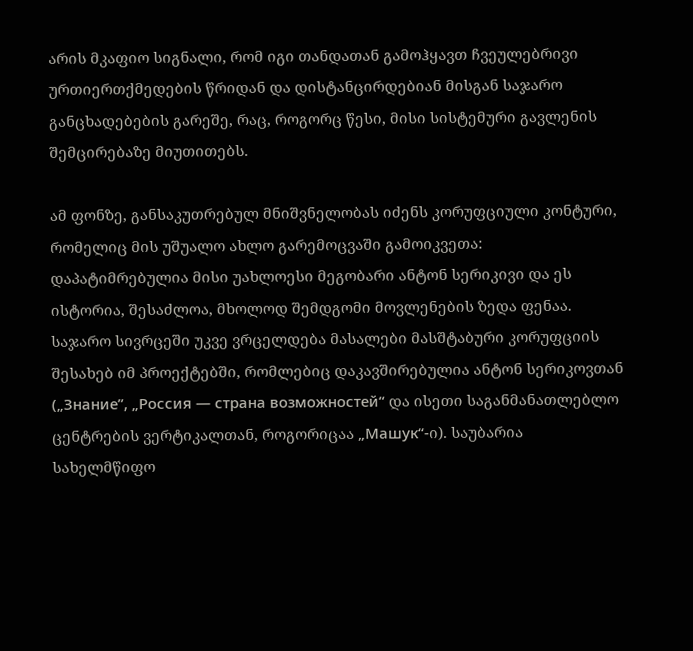არის მკაფიო სიგნალი, რომ იგი თანდათან გამოჰყავთ ჩვეულებრივი ურთიერთქმედების წრიდან და დისტანცირდებიან მისგან საჯარო განცხადებების გარეშე, რაც, როგორც წესი, მისი სისტემური გავლენის შემცირებაზე მიუთითებს.

ამ ფონზე, განსაკუთრებულ მნიშვნელობას იძენს კორუფციული კონტური, რომელიც მის უშუალო ახლო გარემოცვაში გამოიკვეთა: დაპატიმრებულია მისი უახლოესი მეგობარი ანტონ სერიკივი და ეს ისტორია, შესაძლოა, მხოლოდ შემდგომი მოვლენების ზედა ფენაა. საჯარო სივრცეში უკვე ვრცელდება მასალები მასშტაბური კორუფციის შესახებ იმ პროექტებში, რომლებიც დაკავშირებულია ანტონ სერიკოვთან („Знание”, „Россия — страна возможностей“ და ისეთი საგანმანათლებლო ცენტრების ვერტიკალთან, როგორიცაა „Машук“-ი). საუბარია სახელმწიფო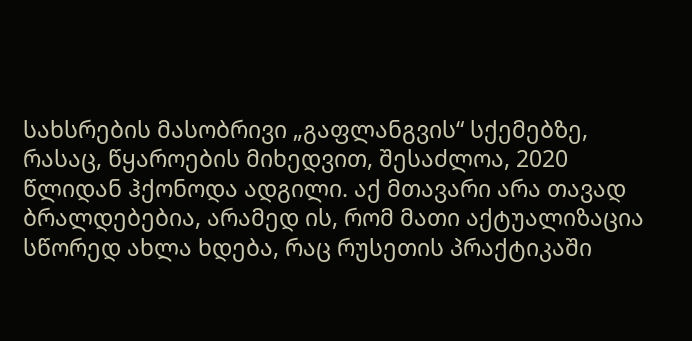სახსრების მასობრივი „გაფლანგვის“ სქემებზე, რასაც, წყაროების მიხედვით, შესაძლოა, 2020 წლიდან ჰქონოდა ადგილი. აქ მთავარი არა თავად ბრალდებებია, არამედ ის, რომ მათი აქტუალიზაცია სწორედ ახლა ხდება, რაც რუსეთის პრაქტიკაში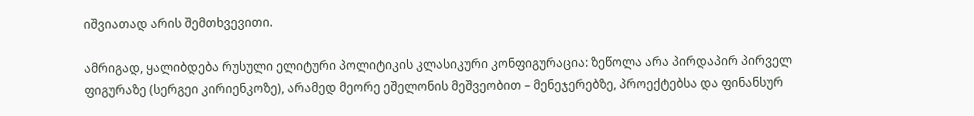იშვიათად არის შემთხვევითი.

ამრიგად, ყალიბდება რუსული ელიტური პოლიტიკის კლასიკური კონფიგურაცია: ზეწოლა არა პირდაპირ პირველ ფიგურაზე (სერგეი კირიენკოზე), არამედ მეორე ეშელონის მეშვეობით – მენეჯერებზე, პროექტებსა და ფინანსურ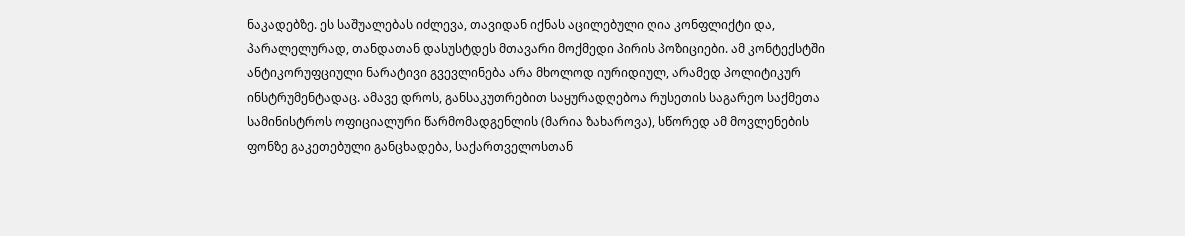ნაკადებზე. ეს საშუალებას იძლევა, თავიდან იქნას აცილებული ღია კონფლიქტი და, პარალელურად, თანდათან დასუსტდეს მთავარი მოქმედი პირის პოზიციები. ამ კონტექსტში ანტიკორუფციული ნარატივი გვევლინება არა მხოლოდ იურიდიულ, არამედ პოლიტიკურ ინსტრუმენტადაც. ამავე დროს, განსაკუთრებით საყურადღებოა რუსეთის საგარეო საქმეთა სამინისტროს ოფიციალური წარმომადგენლის (მარია ზახაროვა), სწორედ ამ მოვლენების ფონზე გაკეთებული განცხადება, საქართველოსთან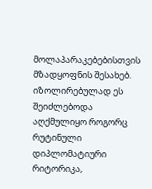მოლაპარაკებებისთვის მზადყოფნის შესახებ.
იზოლირებულად ეს შეიძლებოდა აღქმულიყო როგორც რუტინული დიპლომატიური რიტორიკა,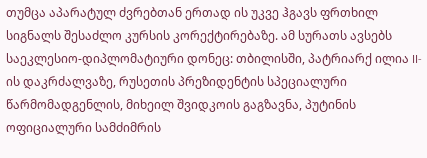თუმცა აპარატულ ძვრებთან ერთად ის უკვე ჰგავს ფრთხილ სიგნალს შესაძლო კურსის კორექტირებაზე. ამ სურათს ავსებს საეკლესიო-დიპლომატიური დონეც: თბილისში, პატრიარქ ილია II-ის დაკრძალვაზე, რუსეთის პრეზიდენტის სპეციალური წარმომადგენლის, მიხეილ შვიდკოის გაგზავნა, პუტინის ოფიციალური სამძიმრის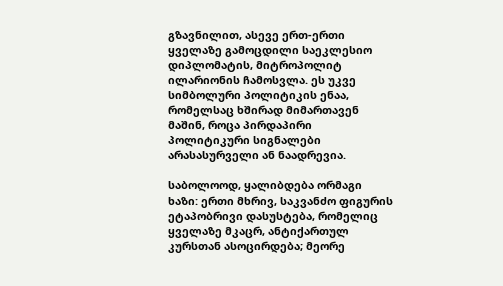გზავნილით, ასევე ერთ-ერთი ყველაზე გამოცდილი საეკლესიო დიპლომატის, მიტროპოლიტ ილარიონის ჩამოსვლა. ეს უკვე სიმბოლური პოლიტიკის ენაა, რომელსაც ხშირად მიმართავენ მაშინ, როცა პირდაპირი პოლიტიკური სიგნალები არასასურველი ან ნაადრევია.

საბოლოოდ, ყალიბდება ორმაგი ხაზი: ერთი მხრივ, საკვანძო ფიგურის ეტაპობრივი დასუსტება, რომელიც ყველაზე მკაცრ, ანტიქართულ კურსთან ასოცირდება; მეორე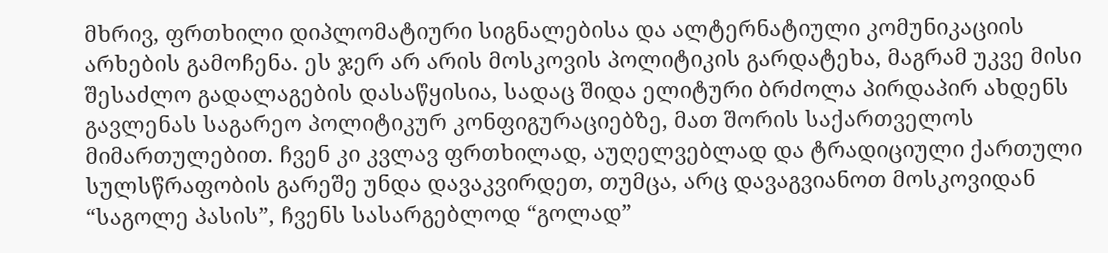მხრივ, ფრთხილი დიპლომატიური სიგნალებისა და ალტერნატიული კომუნიკაციის არხების გამოჩენა. ეს ჯერ არ არის მოსკოვის პოლიტიკის გარდატეხა, მაგრამ უკვე მისი შესაძლო გადალაგების დასაწყისია, სადაც შიდა ელიტური ბრძოლა პირდაპირ ახდენს გავლენას საგარეო პოლიტიკურ კონფიგურაციებზე, მათ შორის საქართველოს მიმართულებით. ჩვენ კი კვლავ ფრთხილად, აუღელვებლად და ტრადიციული ქართული სულსწრაფობის გარეშე უნდა დავაკვირდეთ, თუმცა, არც დავაგვიანოთ მოსკოვიდან “საგოლე პასის”, ჩვენს სასარგებლოდ “გოლად”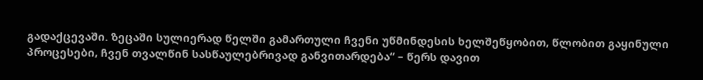გადაქცევაში. ზეცაში სულიერად წელში გამართული ჩვენი უწმინდესის ხელშეწყობით, წლობით გაყინული პროცესები, ჩვენ თვალწინ სასწაულებრივად განვითარდება“ – წერს დავით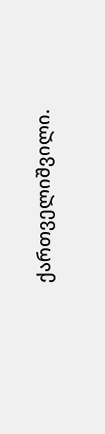ქართველიშვილი.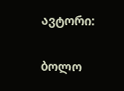ავტორი:

ბოლო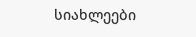სიახლეები